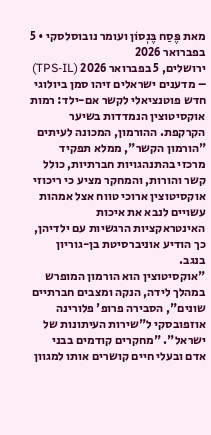מאת פֶּסַח בֶּנְסוֹן ועומר נובוסלסקי • 5 בפברואר 2026
ירושלים, 5 בפברואר 2026 (TPS-IL) – מדענים ישראלים זיהו סמן ביולוגי חדש פוטנציאלי לקשר אם-ילד: רמות אוקסיטוצין הנמדדות בשיער הקרקפת. ההורמון, המכונה לעיתים "הורמון הקשר", ממלא תפקיד מרכזי בהתנהגויות חברתיות, כולל קשר והורות, והמחקר מציע כי ריכוזי אוקסיטוצין ארוכי טווח אצל אמהות עשויים לנבא את איכות האינטראקציות הרגשיות עם ילדיהן, כך הודיע אוניברסיטת בן-גוריון בנגב.
"אוקסיטוצין הוא הורמון המופרש במהלך לידה, הנקה ומצבים חברתיים שונים", הסבירה פרופ' פלורינה אוזפובסקי ל"שירות העיתונות של ישראל". "מחקרים קודמים בבני אדם ובעלי חיים קושרים אותו למגוון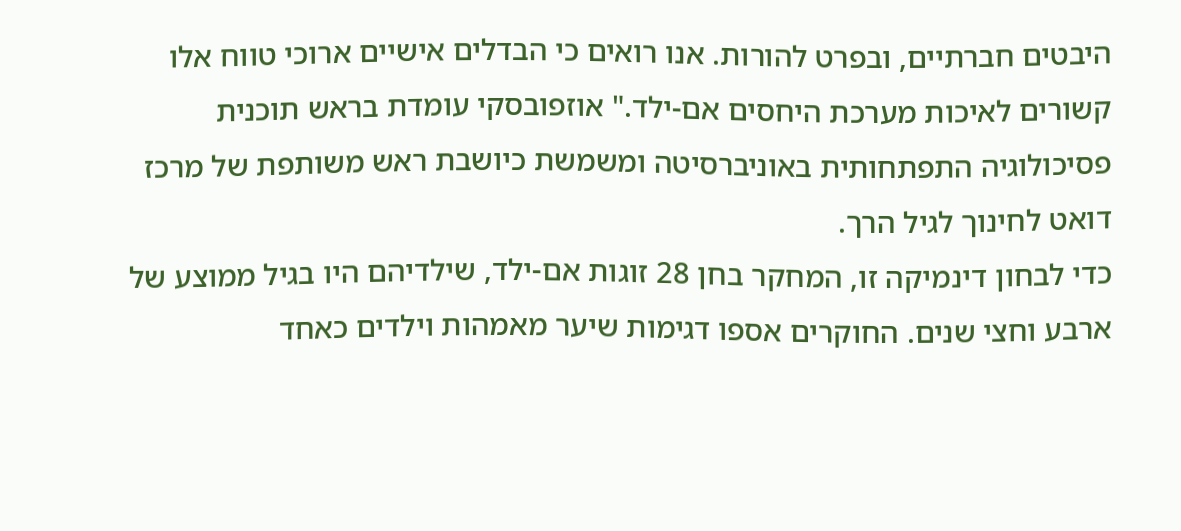היבטים חברתיים, ובפרט להורות. אנו רואים כי הבדלים אישיים ארוכי טווח אלו קשורים לאיכות מערכת היחסים אם-ילד." אוזפובסקי עומדת בראש תוכנית פסיכולוגיה התפתחותית באוניברסיטה ומשמשת כיושבת ראש משותפת של מרכז דואט לחינוך לגיל הרך.
כדי לבחון דינמיקה זו, המחקר בחן 28 זוגות אם-ילד, שילדיהם היו בגיל ממוצע של ארבע וחצי שנים. החוקרים אספו דגימות שיער מאמהות וילדים כאחד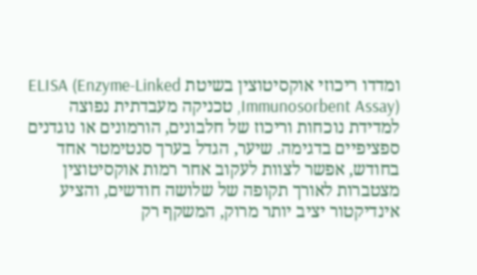ומדדו ריכוזי אוקסיטוצין בשיטת ELISA (Enzyme-Linked Immunosorbent Assay), טכניקה מעבדתית נפוצה למדידת נוכחות וריכוז של חלבונים, הורמונים או נוגדנים ספציפיים בדגימה. שיער, הגדל בערך סנטימטר אחד בחודש, אפשר לצוות לעקוב אחר רמות אוקסיטוצין מצטברות לאורך תקופה של שלושה חודשים, והציע אינדיקטור יציב יותר מרוק, המשקף רק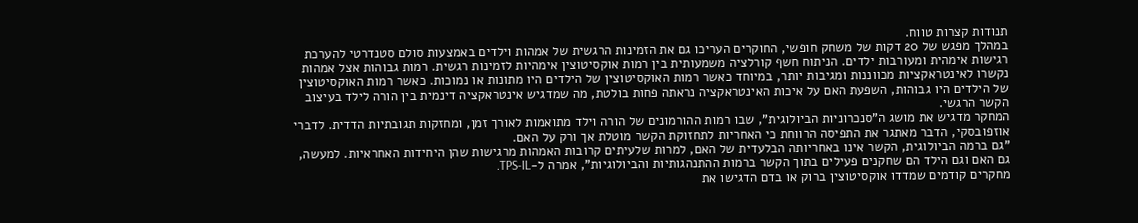תנודות קצרות טווח.
במהלך מפגש של 20 דקות של משחק חופשי, החוקרים העריכו גם את הזמינות הרגשית של אמהות וילדים באמצעות סולם סטנדרטי להערכת רגישות אימהית ומעורבות ילדים. הניתוח חשף קורלציה משמעותית בין רמות אוקסיטוצין אימהיות לזמינות רגשית. רמות גבוהות אצל אמהות נקשרו לאינטראקציות מכווננות ומגיבות יותר, במיוחד כאשר רמות האוקסיטוצין של הילדים היו מתונות או נמוכות. כאשר רמות האוקסיטוצין של הילדים היו גבוהות, השפעת האם על איכות האינטראקציה נראתה פחות בולטת, מה שמדגיש אינטראקציה דינמית בין הורה לילד בעיצוב הקשר הרגשי.
המחקר מדגיש את מושג ה"סנכרוניות הביולוגית", שבו רמות ההורמונים של הורה וילד מתואמות לאורך זמן, ומחזקות תגובתיות הדדית. לדברי אוזפובסקי, הדבר מאתגר את התפיסה הרווחת כי האחריות לתחזוקת הקשר מוטלת אך ורק על האם.
"גם ברמה הביולוגית, הקשר אינו באחריותה הבלעדית של האם, למרות שלעיתים קרובות האמהות מרגישות שהן היחידות האחראיות. למעשה, גם האם וגם הילד הם שחקנים פעילים בתוך הקשר ברמות ההתנהגותיות והביולוגיות", אמרה ל-TPS-IL.
מחקרים קודמים שמדדו אוקסיטוצין ברוק או בדם הדגישו את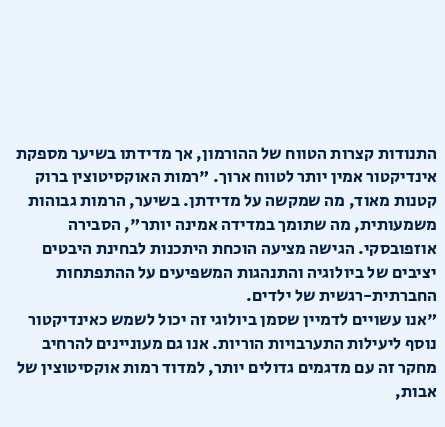התנודות קצרות הטווח של ההורמון, אך מדידתו בשיער מספקת אינדיקטור אמין יותר לטווח ארוך. "רמות האוקסיטוצין ברוק קטנות מאוד, מה שמקשה על מדידתן. בשיער, הרמות גבוהות משמעותית, מה שתומך במדידה אמינה יותר", הסבירה אוזפובסקי. הגישה מציעה הוכחת היתכנות לבחינת היבטים יציבים של ביולוגיה והתנהגות המשפיעים על ההתפתחות החברתית-רגשית של ילדים.
"אנו עשויים לדמיין שסמן ביולוגי זה יכול לשמש כאינדיקטור נוסף ליעילות התערבויות הוריות. אנו גם מעוניינים להרחיב מחקר זה עם מדגמים גדולים יותר, למדוד רמות אוקסיטוצין של אבות,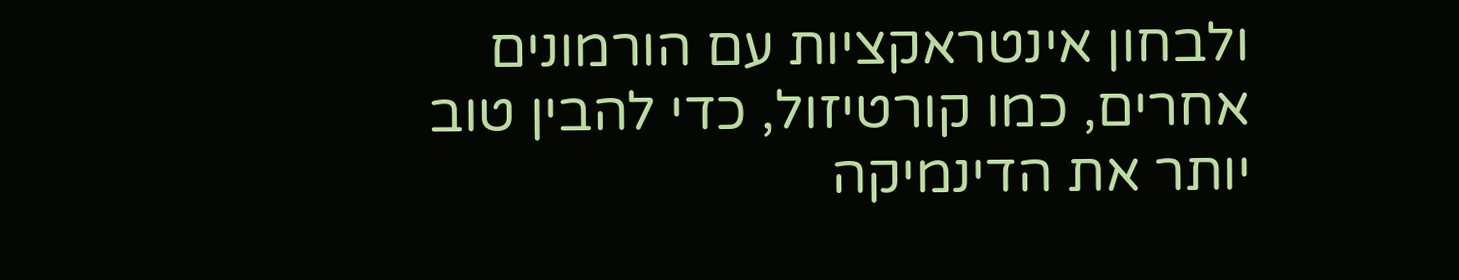ולבחון אינטראקציות עם הורמונים אחרים, כמו קורטיזול, כדי להבין טוב יותר את הדינמיקה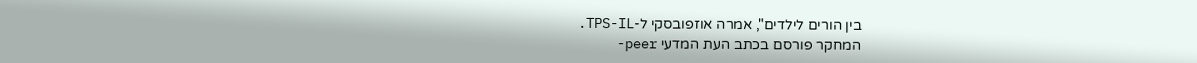בין הורים לילדים", אמרה אוזפובסקי ל-TPS-IL.
המחקר פורסם בכתב העת המדעי peer-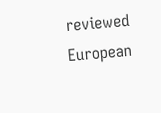reviewed European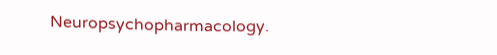Neuropsychopharmacology.